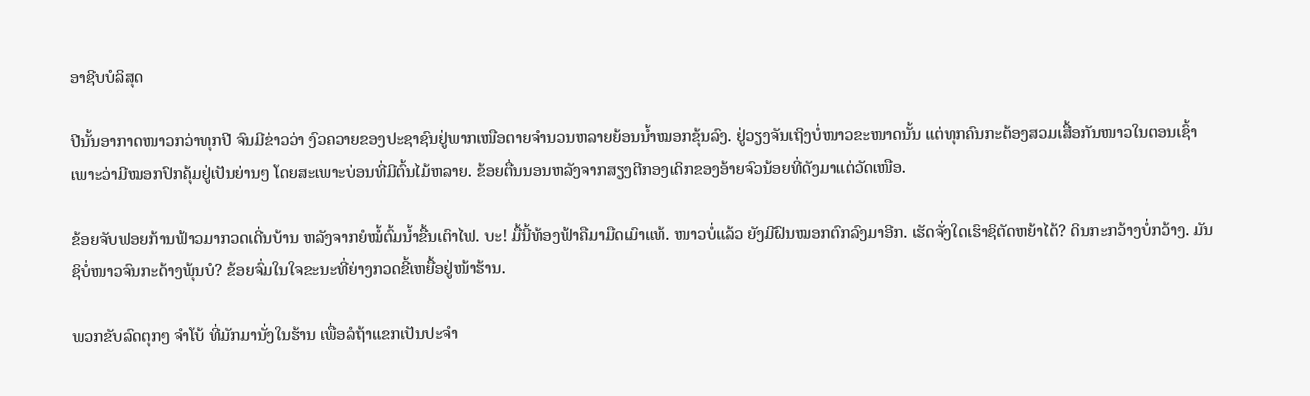ອາຊີບບໍລິສຸດ

ປີນັ້ນອາກາດໜາວກວ່າທຸກປີ ຈົນມີຂ່າວວ່າ ງົວຄວາຍຂອງປະຊາຊົນຢູ່ພາກເໜືອຕາຍຈຳນວນຫລາຍຍ້ອນນ້ຳໝອກຂຸ້ນລົງ. ຢູ່ວຽງຈັນເຖິງບໍ່ໜາວຂະໜາດນັ້ນ ແຕ່ທຸກຄົນກະຕ້ອງສວມເສື້ອກັນໜາວໃນຕອນເຊົ້າ ເພາະວ່າມີໝອກປົກຄຸ້ມຢູ່ເປັນຍ່ານໆ ໂດຍສະເພາະບ່ອນທີ່ມີຕົ້ນໄມ້ຫລາຍ. ຂ້ອຍຕື່ນນອນຫລັງຈາກສຽງຕີກອງເດິກຂອງອ້າຍຈົວນ້ອຍທີ່ດັງມາແຕ່ວັດເໜືອ.

ຂ້ອຍຈັບຟອຍກ້ານຟ້າວມາກວດເດີ່ນບ້ານ ຫລັງຈາກຍໍໝໍ້ຕົ້ມນ້ຳຂື້ນເຕົາໄຟ. ບະ! ມື້ນີ້ທ້ອງຟ້າຄືມາມືດເມົາແທ້. ໜາວບໍ່ແລ້ວ ຍັງມີຝົນໝອກຕົກລົງມາອີກ. ເຮັດຈັ່ງໃດເຮົາຊິຕັດຫຍ້າໄດ້? ດິນກະກວ້າງບໍ່ກວ້າງ. ມັນຊິບໍ່ໜາວຈົນກະດ້າງພຸ້ນບໍ? ຂ້ອຍຈົ່ມໃນໃຈຂະນະທີ່ຍ່າງກວດຂີ້ເຫຍື້ອຢູ່ໜ້າຮ້ານ.

ພວກຂັບລົດຕຸກໆ ຈຳໂບ້ ທີ່ມັກມານັ່ງໃນຮ້ານ ເພື່ອລໍຖ້າແຂກເປັນປະຈຳ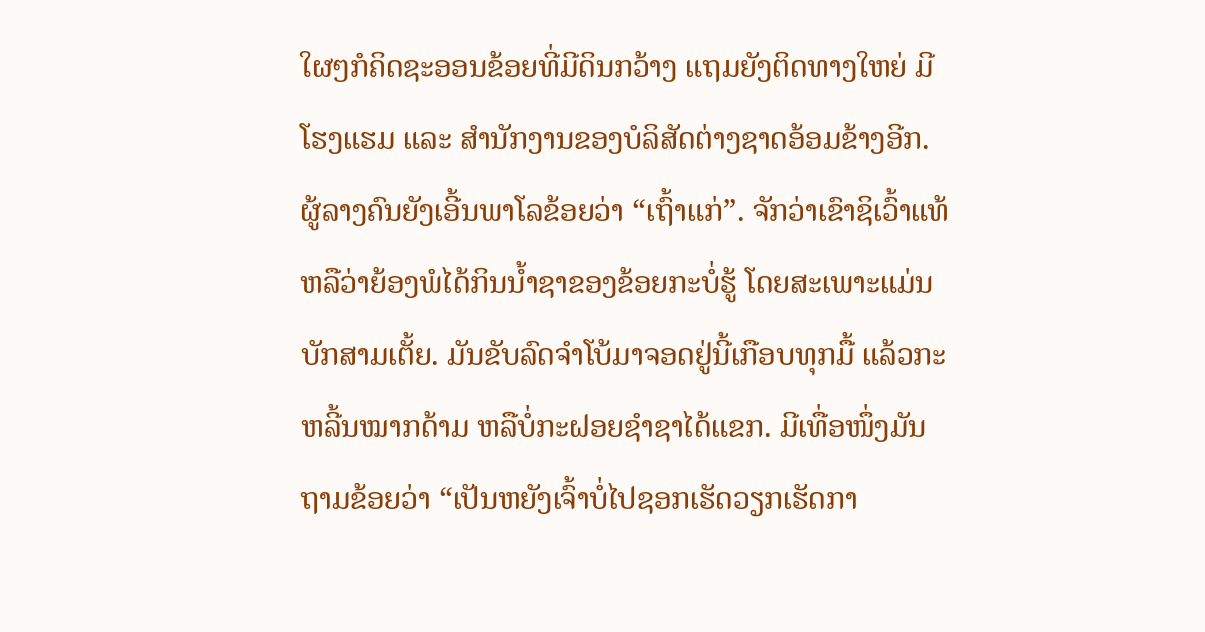ໃຜໆກໍຄິດຊະອອນຂ້ອຍທີ່ມີດິນກວ້າງ ແຖມຍັງຕິດທາງໃຫຍ່ ມີໂຮງແຮມ ແລະ ສຳນັກງານຂອງບໍລິສັດຕ່າງຊາດອ້ອມຂ້າງອີກ. ຜູ້ລາງຄົນຍັງເອີ້ນພາໂລຂ້ອຍວ່າ “ເຖົ້າແກ່”. ຈັກວ່າເຂົາຊິເວົ້າແທ້ ຫລືວ່າຍ້ອງພໍໄດ້ກິນນ້ຳຊາຂອງຂ້ອຍກະບໍ່ຮູ້ ໂດຍສະເພາະແມ່ນ ບັກສາມເຕັ້ຍ. ມັນຂັບລົດຈຳໂບ້ມາຈອດຢູ່ນີ້ເກືອບທຸກມື້ ແລ້ວກະຫລີ້ນໝາກດ້າມ ຫລືບໍ່ກະຝອຍຊຳຊາໄດ້ແຂກ. ມີເທື່ອໜຶ່ງມັນຖາມຂ້ອຍວ່າ “ເປັນຫຍັງເຈົ້າບໍ່ໄປຊອກເຮັດວຽກເຮັດກາ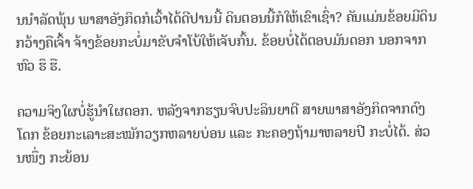ນນຳລັດພຸ້ນ ພາສາອັງກິດກໍເວົ້າໄດ້ດີປານນີ້ ດິນຕອນນີ້ກໍໃຫ້ເຂົາເຊົ່າ? ຄັນແມ່ນຂ້ອຍມີດິນກວ້າງຄືເຈົ້າ ຈ້າງຂ້ອຍກະບໍ່ມາຂັບຈຳໂບ້ໃຫ້ເຈັບກົ້ນ. ຂ້ອຍບໍ່ໄດ້ຕອບມັນດອກ ນອກຈາກຫົວ ຮຶ ຮື.

ຄວາມຈິງໃຜບໍ່ຮູ້ນຳໃຜດອກ. ຫລັງຈາກຮຽນຈົບປະລິນຍາຕີ ສາຍພາສາອັງກິດຈາກດົງໂດກ ຂ້ອຍກະເລາະສະໝັກວຽກຫລາຍບ່ອນ ແລະ ກະຄອງຖ້າມາຫລາຍປີ ກະບໍ່ໄດ້. ສ່ວນໜຶ່ງ ກະຍ້ອນ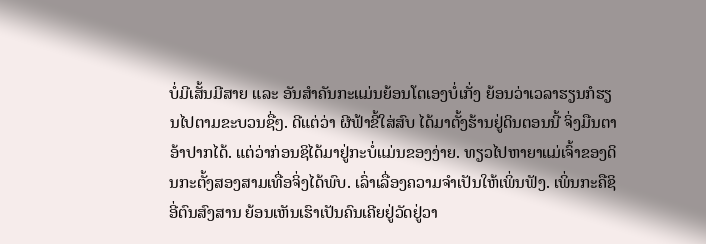ບໍ່ມີເສັ້ນມີສາຍ ແລະ ອັນສຳຄັນກະແມ່ນຍ້ອນໂຕເອງບໍ່ເກັ່ງ ຍ້ອນວ່າເວລາຮຽນກໍຮຽນໄປຕາມຂະບວນຊື່ໆ. ດີແຕ່ວ່າ ຜີຟ້າຂີ້ໃສ່ສົບ ໄດ້ມາຕັ້ງຮ້ານຢູ່ດິນຕອນນີ້ ຈິ່ງມືນຕາອ້າປາກໄດ້. ແຕ່ວ່າກ່ອນຊິໄດ້ມາຢູ່ກະບໍ່ແມ່ນຂອງງ່າຍ. ທຽວໄປຫາຍາແມ່ເຈົ້າຂອງດິນກະຕັ້ງສອງສາມເທື່ອຈິ່ງໄດ້ພົບ. ເລົ່າເລື່ອງຄວາມຈຳເປັນໃຫ້ເພິ່ນຟັງ. ເພິ່ນກະຄືຊິອີ່ຕົນສົງສານ ຍ້ອນເຫັນເຮົາເປັນຄົນເຄີຍຢູ່ວັດຢູ່ວາ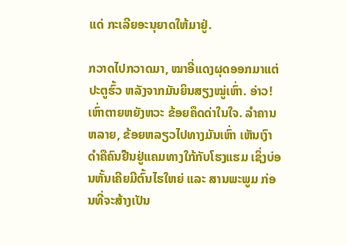ແດ່ ກະເລີຍອະນຸຍາດໃຫ້ມາຢູ່.

ກວາດໄປກວາດມາ, ໝາອີ່ແດງຜຸດອອກມາແຕ່ປະຕູຮົ້ວ ຫລັງຈາກມັນຍິນສຽງໝູ່ເຫົ່າ. ອ່າວ! ເຫົ່າຕາຍຫຍັງຫວະ ຂ້ອຍຄຶດດ່າໃນໃຈ. ລຳຄານຫລາຍ, ຂ້ອຍຫລຽວໄປທາງມັນເຫົ່າ ເຫັນເງົາດຳຄືຄົນຢືນຢູ່ແຄມທາງໃກ້ກັບໂຮງແຮມ ເຊິ່ງບ່ອນຫັ້ນເຄີຍມີຕົ້ນໄຮໃຫຍ່ ແລະ ສານພະພູມ ກ່ອນທີ່ຈະສ້າງເປັນ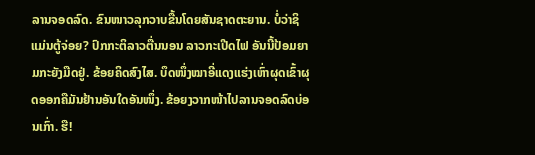ລານຈອດລົດ. ຂົນໜາວລຸກວາບຂື້ນໂດຍສັນຊາດຕະຍານ. ບໍ່ວ່າຊິແມ່ນຕູ້ຈ່ອຍ? ປົກກະຕິລາວຕື່ນນອນ ລາວກະເປີດໄຟ ອັນນີ້ປ້ອມຍາມກະຍັງມືດຢູ່. ຂ້ອຍຄິດສົງໄສ. ບຶດໜຶ່ງໝາອີ່ແດງແຮ່ງເຫົ່າຜຸດເຂົ້າຜຸດອອກຄືມັນຢ້ານອັນໃດອັນໜຶ່ງ. ຂ້ອຍງວາກໜ້າໄປລານຈອດລົດບ່ອນເກົ່າ. ຮື!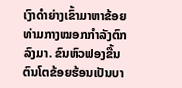ເງົາດຳຍ່າງເຂົ້າມາຫາຂ້ອຍທ່າມກາງໝອກກຳລັງຕົກລົງມາ. ຂົນຫົວຟອງຂື້ນ ຕົນໂຕຂ້ອຍຮ້ອນເປັນບາ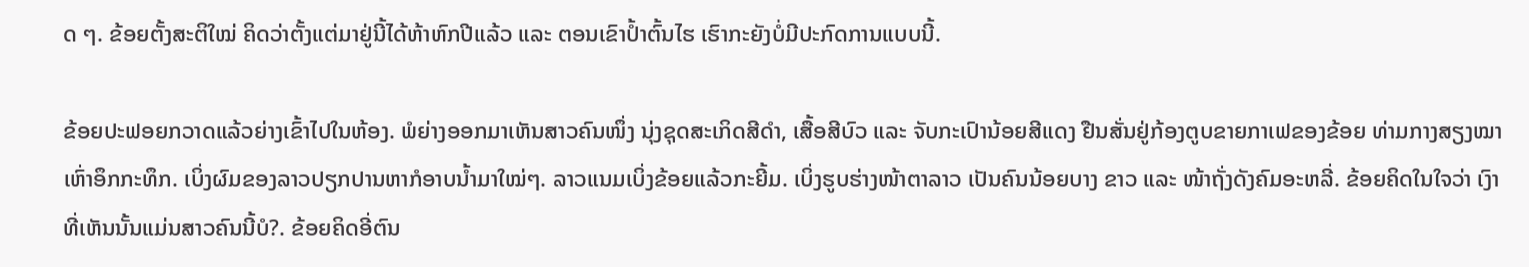ດ ໆ. ຂ້ອຍຕັ້ງສະຕິໃໝ່ ຄິດວ່າຕັ້ງແຕ່ມາຢູ່ນີ້ໄດ້ຫ້າຫົກປີແລ້ວ ແລະ ຕອນເຂົາປ້ຳຕົ້ນໄຮ ເຮົາກະຍັງບໍ່ມີປະກົດການແບບນີ້.

ຂ້ອຍປະຟອຍກວາດແລ້ວຍ່າງເຂົ້າໄປໃນຫ້ອງ. ພໍຍ່າງອອກມາເຫັນສາວຄົນໜຶ່ງ ນຸ່ງຊຸດສະເກິດສີດຳ, ເສື້ອສີບົວ ແລະ ຈັບກະເປົານ້ອຍສີແດງ ຢືນສັ່ນຢູ່ກ້ອງຕູບຂາຍກາເຟຂອງຂ້ອຍ ທ່າມກາງສຽງໝາເຫົ່າອຶກກະທຶກ. ເບິ່ງຜົມຂອງລາວປຽກປານຫາກໍອາບນ້ຳມາໃໝ່ໆ. ລາວແນມເບິ່ງຂ້ອຍແລ້ວກະຍີ້ມ. ເບິ່ງຮູບຮ່າງໜ້າຕາລາວ ເປັນຄົນນ້ອຍບາງ ຂາວ ແລະ ໜ້າຖັ່ງດັງຄົມອະຫລີ່. ຂ້ອຍຄິດໃນໃຈວ່າ ເງົາທີ່ເຫັນນັ້ນແມ່ນສາວຄົນນີ້ບໍ?. ຂ້ອຍຄິດອີ່ຕົນ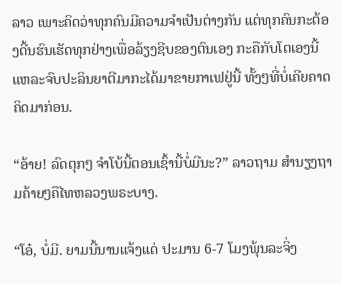ລາວ ເພາະຄິດວ່າທຸກຄົນມີຄວາມຈຳເປັນຕ່າງກັນ ແຕ່ທຸກຄົນກະຕ້ອງດີ້ນຮົນເຮັດທຸກຢ່າງເພື່ອລ້ຽງຊີບຂອງຕົນເອງ ກະຄືກັບໂຕເອງນີ້ແຫລະຈົບປະລິນຍາຕີມາກະໄດ້ມາຂາຍກາເຟຢູ່ນີ້ ທັ້ງໆທີ່ບໍ່ເຄີຍຄາດຄິດມາກ່ອນ.

“ອ້າຍ! ລົດຕຸກໆ ຈຳໂບ້ນີ້ຕອນເຊົ້ານີ້ບໍ່ມີນະ?” ລາວຖາມ ສຳນຽງຖາມຄ້າຍໆຄືໄທຫລວງພຣະບາງ.

“ໂອ໋, ບໍ່ມີ. ຍາມນີ້ນານແຈ້ງແດ່ ປະມານ 6-7 ໂມງພຸ້ນລະຈິ່ງ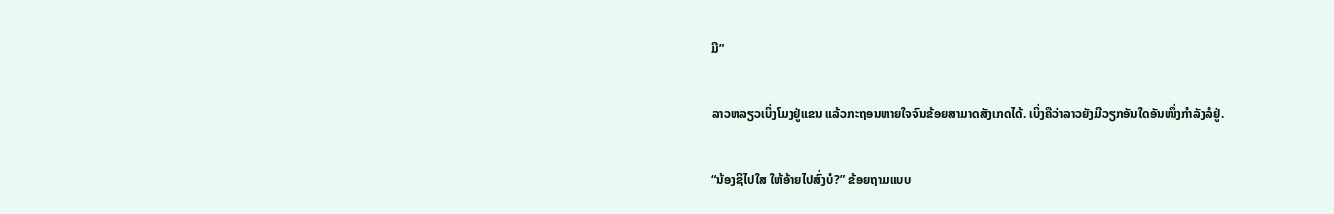ມີ”

ລາວຫລຽວເບິ່ງໂມງຢູ່ແຂນ ແລ້ວກະຖອນຫາຍໃຈຈົນຂ້ອຍສາມາດສັງເກດໄດ້. ເບິ່ງຄືວ່າລາວຍັງມີວຽກອັນໃດອັນໜຶ່ງກຳລັງລໍຢູ່.

“ນ້ອງຊິໄປໃສ ໃຫ້ອ້າຍໄປສົ່ງບໍ?” ຂ້ອຍຖາມແບບ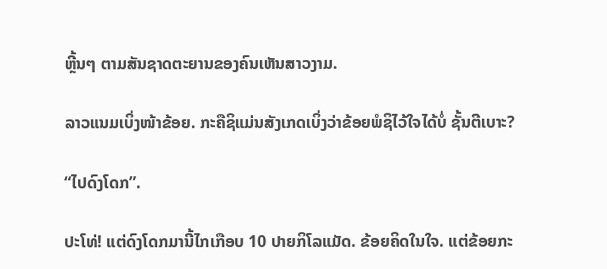ຫຼີ້ນໆ ຕາມສັນຊາດຕະຍານຂອງຄົນເຫັນສາວງາມ.

ລາວແນມເບິ່ງໜ້າຂ້ອຍ. ກະຄືຊິແມ່ນສັງເກດເບິ່ງວ່າຂ້ອຍພໍຊິໄວ້ໃຈໄດ້ບໍ່ ຊັ້ນຕີເບາະ?

“ໄປດົງໂດກ”.

ປະໂທ່! ແຕ່ດົງໂດກມານີ້ໄກເກືອບ 10 ປາຍກິໂລແມັດ. ຂ້ອຍຄິດໃນໃຈ. ແຕ່ຂ້ອຍກະ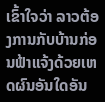ເຂົ້າໃຈວ່າ ລາວຕ້ອງການກັບບ້ານກ່ອນຟ້າແຈ້ງດ້ວຍເຫດຜົນອັນໃດອັນ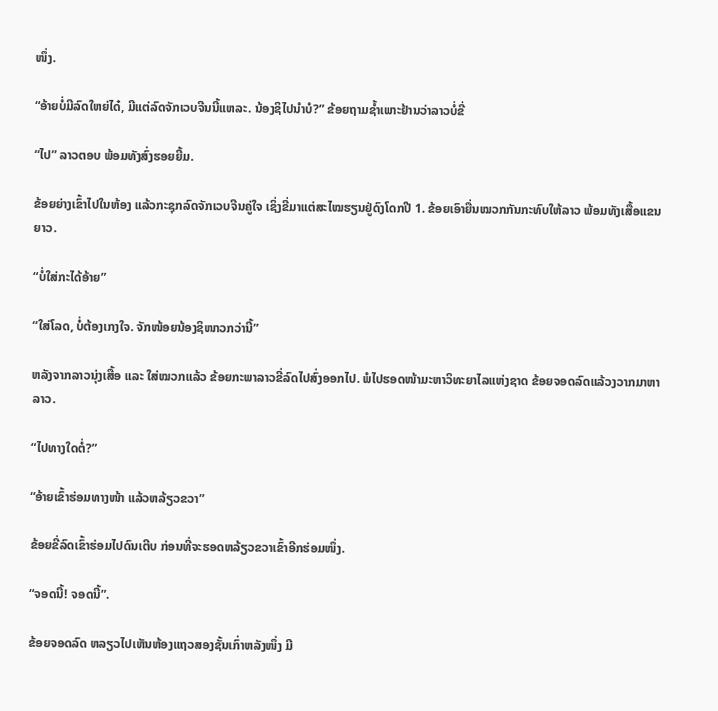ໜຶ່ງ.

“ອ້າຍບໍ່ມີລົດໃຫຍ່ໄດ໋, ມີແຕ່ລົດຈັກເວບຈີນນີ້ແຫລະ. ນ້ອງຊິໄປນຳບໍ?” ຂ້ອຍຖາມຊໍ້າເພາະຢ້ານວ່າລາວບໍ່ຂີ່

“ໄປ” ລາວຕອບ ພ້ອມທັງສົ່ງຮອຍຍີ້ມ.

ຂ້ອຍຍ່າງເຂົ້າໄປໃນຫ້ອງ ແລ້ວກະຊຸກລົດຈັກເວບຈີນຄູ່ໃຈ ເຊິ່ງຂີ່ມາແຕ່ສະໄໝຮຽນຢູ່ດົງໂດກປີ 1. ຂ້ອຍເອົາຍື່ນໝວກກັນກະທົບໃຫ້ລາວ ພ້ອມທັງເສື້ອແຂນຍາວ.

“ບໍ່ໃສ່ກະໄດ້ອ້າຍ”

“ໃສ່ໂລດ, ບໍ່ຕ້ອງເກງໃຈ. ຈັກໜ້ອຍນ້ອງຊິໜາວກວ່ານີ້”

ຫລັງຈາກລາວນຸ່ງເສື້ອ ແລະ ໃສ່ໝວກແລ້ວ ຂ້ອຍກະພາລາວຂີ່ລົດໄປສົ່ງອອກໄປ. ພໍໄປຮອດໜ້າມະຫາວິທະຍາໄລແຫ່ງຊາດ ຂ້ອຍຈອດລົດແລ້ວງວາກມາຫາລາວ.

“ໄປທາງໃດຕໍ່?”

“ອ້າຍເຂົ້າຮ່ອມທາງໜ້າ ແລ້ວຫລ້ຽວຂວາ”

ຂ້ອຍຂີ່ລົດເຂົ້າຮ່ອມໄປດົນເຕີບ ກ່ອນທີ່ຈະຮອດຫລ້ຽວຂວາເຂົ້າອີກຮ່ອມໜຶ່ງ.

“ຈອດນີ້! ຈອດນີ້”.

ຂ້ອຍຈອດລົດ ຫລຽວໄປເຫັນຫ້ອງແຖວສອງຊັ້ນເກົ່າຫລັງໜຶ່ງ ມີ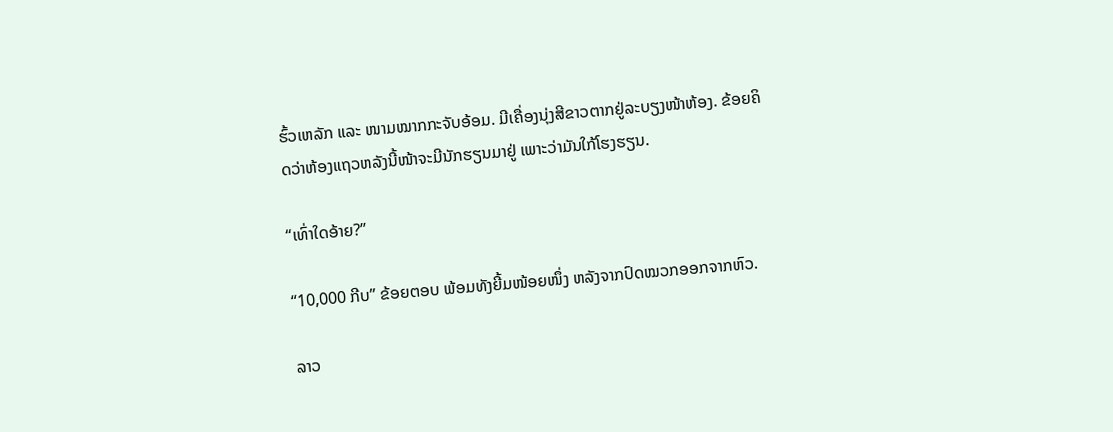ຮົ້ວເຫລັກ ແລະ ໜາມໝາກກະຈັບອ້ອມ. ມີເຄື່ອງນຸ່ງສີຂາວຕາກຢູ່ລະບຽງໜ້າຫ້ອງ. ຂ້ອຍຄິດວ່າຫ້ອງແຖວຫລັງນີ້ໜ້າຈະມີນັກຮຽນມາຢູ່ ເພາະວ່າມັນໃກ້ໂຮງຮຽນ.

“ເທົ່າໃດອ້າຍ?”

“10,000 ກີບ” ຂ້ອຍຕອບ ພ້ອມທັງຍີ້ມໜ້ອຍໜຶ່ງ ຫລັງຈາກປົດໝວກອອກຈາກຫົວ.

ລາວ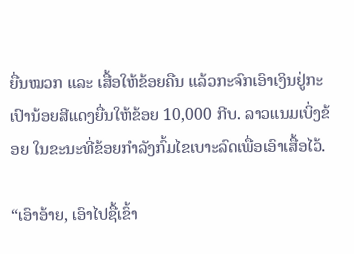ຍື່ນໝວກ ແລະ ເສື້ອໃຫ້ຂ້ອຍຄືນ ແລ້ວກະຈົກເອົາເງິນຢູ່ກະເປົານ້ອຍສີແດງຍື່ນໃຫ້ຂ້ອຍ 10,000 ກີບ. ລາວແນມເບິ່ງຂ້ອຍ ໃນຂະນະທີ່ຂ້ອຍກຳລັງກົ້ມໄຂເບາະລົດເພື່ອເອົາເສື້ອໄວ້.

“ເອົາອ້າຍ, ເອົາໄປຊື້ເຂົ້າ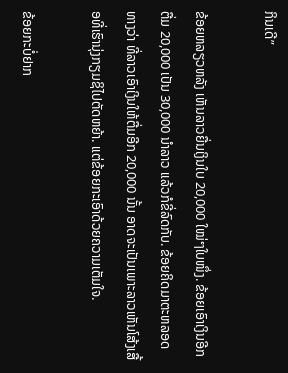ກິນເດີ”

ຂ້ອຍຫລຽວຫລັງ ເຫັນລາວຍື່ນເງິນໃບ 20,000 ໃໝ່ໆໃບໜຶ່ງ. ຂ້ອຍເອົາເງິນອີກຕື່ມ 20,000 ເປັນ 30,000 ນຳລາວ ແລ້ວກໍຂີ່ລົດກັບ. ຂ້ອຍຄິດມາຕະຫລອດທາງວ່າ ທີ່ລາວເອົາເງິນໃຫ້ຕື່ມອີກ 20,000 ນັ້ນ ອາດຈະເປັນເພາະລາວເຫັນໂສ້ງເສື້ອທີ່ເຮົານຸ່ງກຽມຊິໄປຕັດຫຍ້າ. ແຕ່ຂ້ອຍກະເອົາດ້ວຍຄວາມເຕັມໃຈ.

ຂ້ອຍກະບໍ່ຢາກ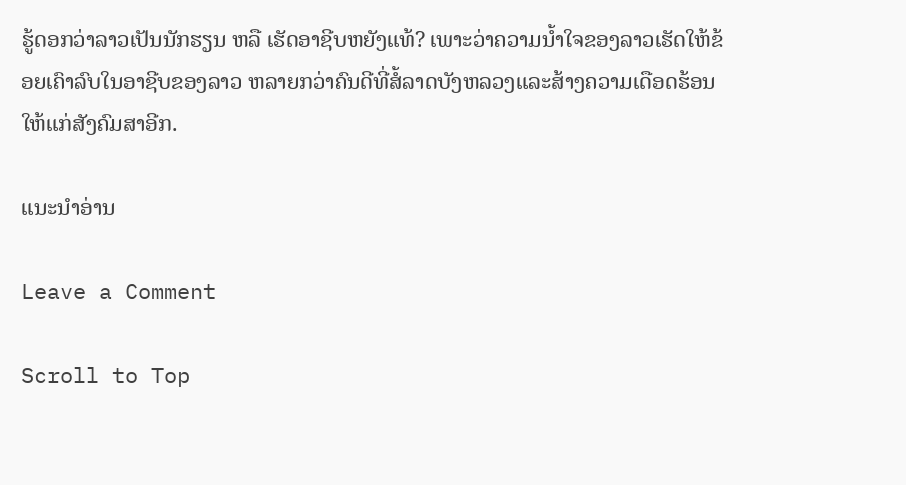ຮູ້ດອກວ່າລາວເປັນນັກຮຽນ ຫລື ເຮັດອາຊີບຫຍັງແທ້? ເພາະວ່າຄວາມນ້ຳໃຈຂອງລາວເຮັດໃຫ້ຂ້ອຍເຄົາລົບໃນອາຊີບຂອງລາວ ຫລາຍກວ່າຄົນດີທີ່ສໍ້ລາດບັງຫລວງແລະສ້າງຄວາມເດືອດຮ້ອນໃຫ້ແກ່ສັງຄົມສາອີກ.

ແນະນຳອ່ານ

Leave a Comment

Scroll to Top